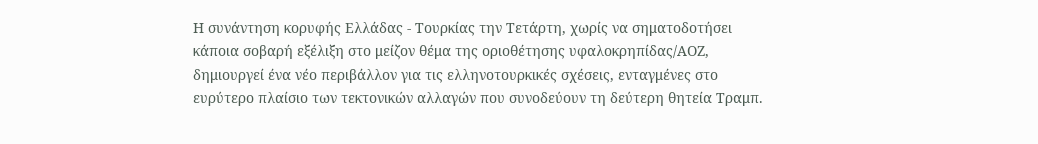Η συνάντηση κορυφής Ελλάδας - Τουρκίας την Τετάρτη, χωρίς να σηματοδοτήσει κάποια σοβαρή εξέλιξη στο μείζον θέμα της οριοθέτησης υφαλοκρηπίδας/ΑΟΖ, δημιουργεί ένα νέο περιβάλλον για τις ελληνοτουρκικές σχέσεις, ενταγμένες στο ευρύτερο πλαίσιο των τεκτονικών αλλαγών που συνοδεύουν τη δεύτερη θητεία Τραμπ.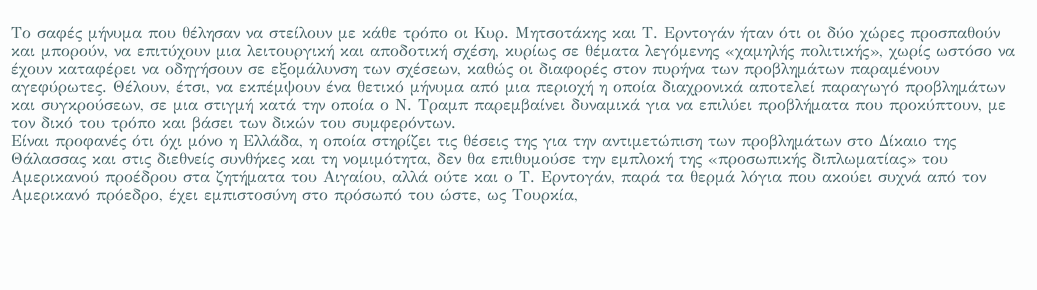Το σαφές μήνυμα που θέλησαν να στείλουν με κάθε τρόπο οι Κυρ. Μητσοτάκης και Τ. Ερντογάν ήταν ότι οι δύο χώρες προσπαθούν και μπορούν, να επιτύχουν μια λειτουργική και αποδοτική σχέση, κυρίως σε θέματα λεγόμενης «χαμηλής πολιτικής», χωρίς ωστόσο να έχουν καταφέρει να οδηγήσουν σε εξομάλυνση των σχέσεων, καθώς οι διαφορές στον πυρήνα των προβλημάτων παραμένουν αγεφύρωτες. Θέλουν, έτσι, να εκπέμψουν ένα θετικό μήνυμα από μια περιοχή η οποία διαχρονικά αποτελεί παραγωγό προβλημάτων και συγκρούσεων, σε μια στιγμή κατά την οποία ο Ν. Τραμπ παρεμβαίνει δυναμικά για να επιλύει προβλήματα που προκύπτουν, με τον δικό του τρόπο και βάσει των δικών του συμφερόντων.
Είναι προφανές ότι όχι μόνο η Ελλάδα, η οποία στηρίζει τις θέσεις της για την αντιμετώπιση των προβλημάτων στο Δίκαιο της Θάλασσας και στις διεθνείς συνθήκες και τη νομιμότητα, δεν θα επιθυμούσε την εμπλοκή της «προσωπικής διπλωματίας» του Αμερικανού προέδρου στα ζητήματα του Αιγαίου, αλλά ούτε και ο Τ. Ερντογάν, παρά τα θερμά λόγια που ακούει συχνά από τον Αμερικανό πρόεδρο, έχει εμπιστοσύνη στο πρόσωπό του ώστε, ως Τουρκία,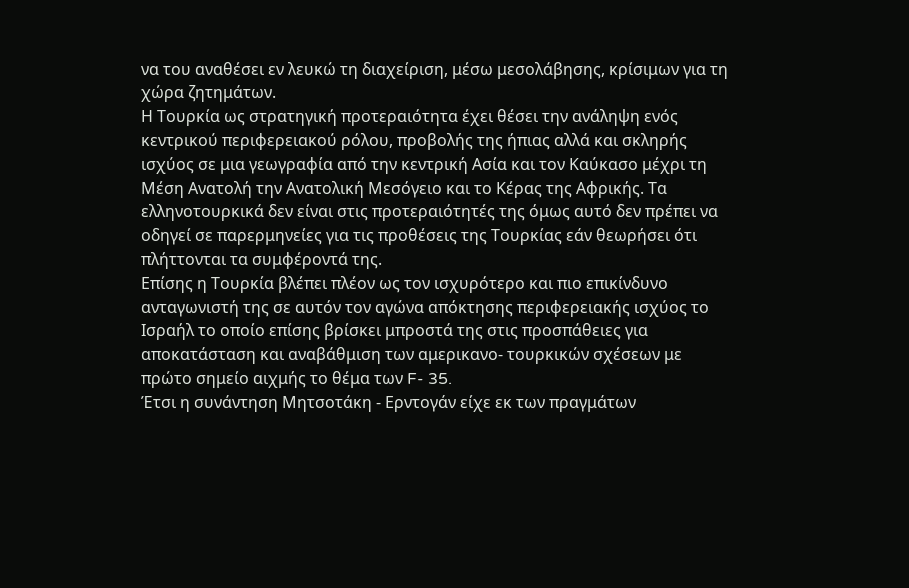να του αναθέσει εν λευκώ τη διαχείριση, μέσω μεσολάβησης, κρίσιμων για τη χώρα ζητημάτων.
Η Τουρκία ως στρατηγική προτεραιότητα έχει θέσει την ανάληψη ενός κεντρικού περιφερειακού ρόλου, προβολής της ήπιας αλλά και σκληρής ισχύος σε μια γεωγραφία από την κεντρική Ασία και τον Καύκασο μέχρι τη Μέση Ανατολή την Ανατολική Μεσόγειο και το Κέρας της Αφρικής. Τα ελληνοτουρκικά δεν είναι στις προτεραιότητές της όμως αυτό δεν πρέπει να οδηγεί σε παρερμηνείες για τις προθέσεις της Τουρκίας εάν θεωρήσει ότι πλήττονται τα συμφέροντά της.
Επίσης η Τουρκία βλέπει πλέον ως τον ισχυρότερο και πιο επικίνδυνο ανταγωνιστή της σε αυτόν τον αγώνα απόκτησης περιφερειακής ισχύος το Ισραήλ το οποίο επίσης βρίσκει μπροστά της στις προσπάθειες για αποκατάσταση και αναβάθμιση των αμερικανο- τουρκικών σχέσεων με πρώτο σημείο αιχμής το θέμα των F- 35.
Έτσι η συνάντηση Μητσοτάκη - Ερντογάν είχε εκ των πραγμάτων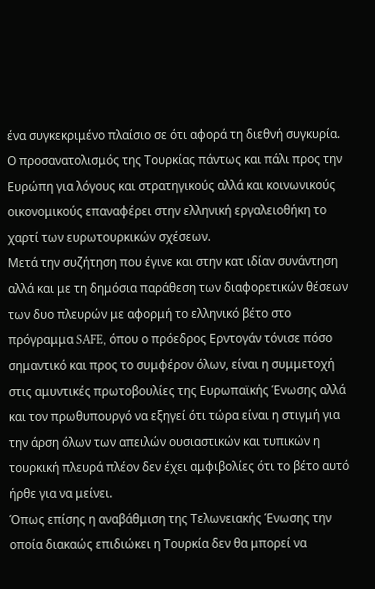ένα συγκεκριμένο πλαίσιο σε ότι αφορά τη διεθνή συγκυρία. Ο προσανατολισμός της Τουρκίας πάντως και πάλι προς την Ευρώπη για λόγους και στρατηγικούς αλλά και κοινωνικούς οικονομικούς επαναφέρει στην ελληνική εργαλειοθήκη το χαρτί των ευρωτουρκικών σχέσεων.
Μετά την συζήτηση που έγινε και στην κατ ιδίαν συνάντηση αλλά και με τη δημόσια παράθεση των διαφορετικών θέσεων των δυο πλευρών με αφορμή το ελληνικό βέτο στο πρόγραμμα SAFE, όπου ο πρόεδρος Ερντογάν τόνισε πόσο σημαντικό και προς το συμφέρον όλων, είναι η συμμετοχή στις αμυντικές πρωτοβουλίες της Ευρωπαϊκής Ένωσης αλλά και τον πρωθυπουργό να εξηγεί ότι τώρα είναι η στιγμή για την άρση όλων των απειλών ουσιαστικών και τυπικών η τουρκική πλευρά πλέον δεν έχει αμφιβολίες ότι το βέτο αυτό ήρθε για να μείνει.
Όπως επίσης η αναβάθμιση της Τελωνειακής Ένωσης την οποία διακαώς επιδιώκει η Τουρκία δεν θα μπορεί να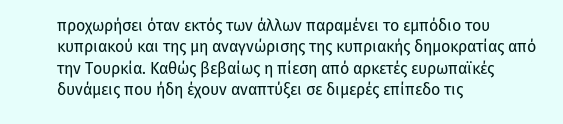προχωρήσει όταν εκτός των άλλων παραμένει το εμπόδιο του κυπριακού και της μη αναγνώρισης της κυπριακής δημοκρατίας από την Τουρκία. Καθώς βεβαίως η πίεση από αρκετές ευρωπαϊκές δυνάμεις που ήδη έχουν αναπτύξει σε διμερές επίπεδο τις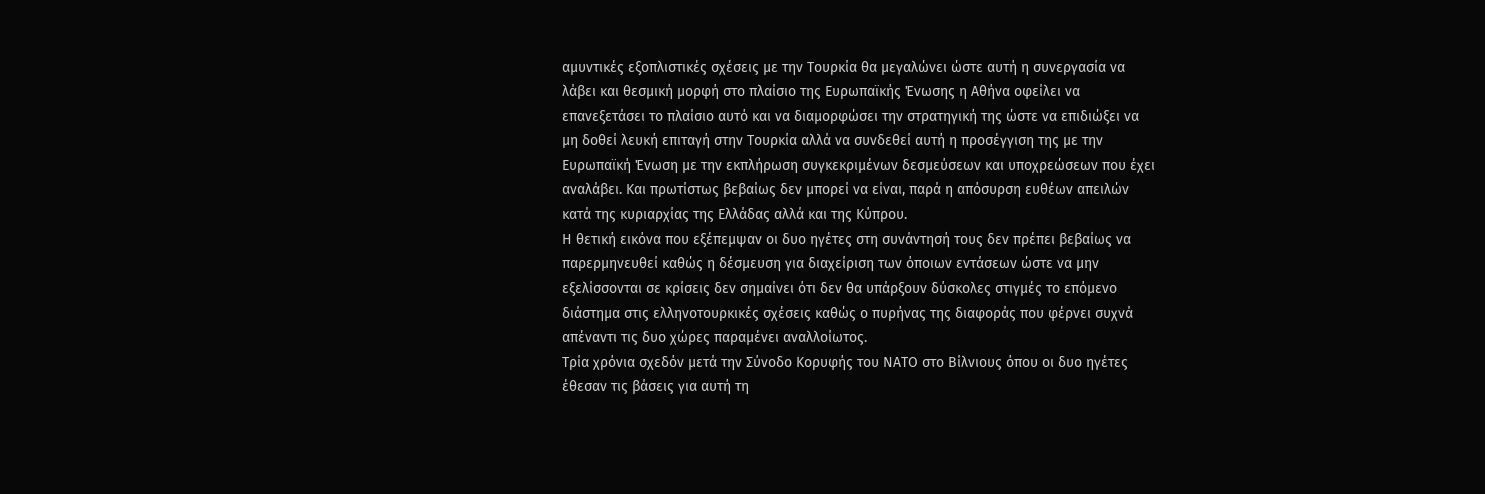αμυντικές εξοπλιστικές σχέσεις με την Τουρκία θα μεγαλώνει ώστε αυτή η συνεργασία να λάβει και θεσμική μορφή στο πλαίσιο της Ευρωπαϊκής Ένωσης η Αθήνα οφείλει να επανεξετάσει το πλαίσιο αυτό και να διαμορφώσει την στρατηγική της ώστε να επιδιώξει να μη δοθεί λευκή επιταγή στην Τουρκία αλλά να συνδεθεί αυτή η προσέγγιση της με την Ευρωπαϊκή Ένωση με την εκπλήρωση συγκεκριμένων δεσμεύσεων και υποχρεώσεων που έχει αναλάβει. Και πρωτίστως βεβαίως δεν μπορεί να είναι, παρά η απόσυρση ευθέων απειλών κατά της κυριαρχίας της Ελλάδας αλλά και της Κύπρου.
Η θετική εικόνα που εξέπεμψαν οι δυο ηγέτες στη συνάντησή τους δεν πρέπει βεβαίως να παρερμηνευθεί καθώς η δέσμευση για διαχείριση των όποιων εντάσεων ώστε να μην εξελίσσονται σε κρίσεις δεν σημαίνει ότι δεν θα υπάρξουν δύσκολες στιγμές το επόμενο διάστημα στις ελληνοτουρκικές σχέσεις καθώς ο πυρήνας της διαφοράς που φέρνει συχνά απέναντι τις δυο χώρες παραμένει αναλλοίωτος.
Τρία χρόνια σχεδόν μετά την Σύνοδο Κορυφής του ΝΑΤΟ στο Βίλνιους όπου οι δυο ηγέτες έθεσαν τις βάσεις για αυτή τη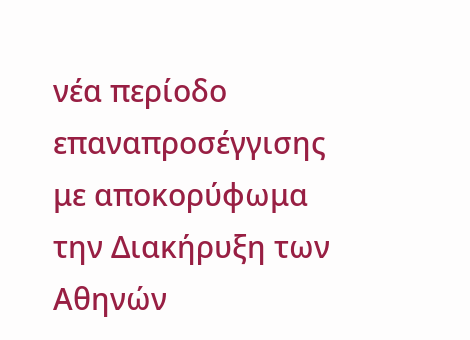νέα περίοδο επαναπροσέγγισης με αποκορύφωμα την Διακήρυξη των Αθηνών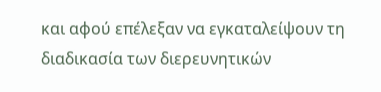και αφού επέλεξαν να εγκαταλείψουν τη διαδικασία των διερευνητικών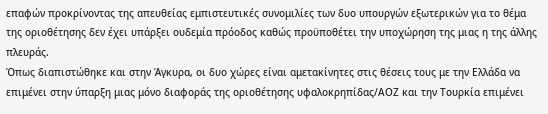επαφών προκρίνοντας της απευθείας εμπιστευτικές συνομιλίες των δυο υπουργών εξωτερικών για το θέμα της οριοθέτησης δεν έχει υπάρξει ουδεμία πρόοδος καθώς προϋποθέτει την υποχώρηση της μιας η της άλλης πλευράς.
Όπως διαπιστώθηκε και στην Άγκυρα, οι δυο χώρες είναι αμετακίνητες στις θέσεις τους με την Ελλάδα να επιμένει στην ύπαρξη μιας μόνο διαφοράς της οριοθέτησης υφαλοκρηπίδας/ΑΟΖ και την Τουρκία επιμένει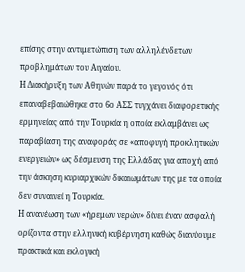επίσης στην αντιμετώπιση των αλληλένδετων προβλημάτων του Αιγαίου.
Η Διακήρυξη των Αθηνών παρά το γεγονός ότι επαναβεβαιώθηκε στο 6ο ΑΣΣ τυγχάνει διαφορετικής ερμηνείας από την Τουρκία η οποία εκλαμβάνει ως παραβίαση της αναφοράς σε «αποφυγή προκλητικών ενεργειών» ως δέσμευση της Ελλάδας για αποχή από την άσκηση κυριαρχικών δικαιωμάτων της με τα οποία δεν συναινεί η Τουρκία.
Η ανανέωση των «ήρεμων νερών» δίνει έναν ασφαλή ορίζοντα στην ελληνική κυβέρνηση καθώς διανύουμε πρακτικά και εκλογική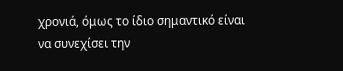χρονιά, όμως το ίδιο σημαντικό είναι να συνεχίσει την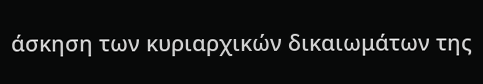άσκηση των κυριαρχικών δικαιωμάτων της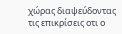χώρας διαψεύδοντας τις επικρίσεις οτι ο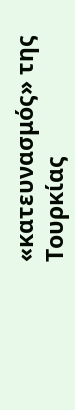«κατευνασμός» της Τουρκίας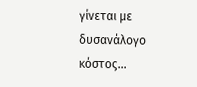γίνεται με δυσανάλογο κόστος…